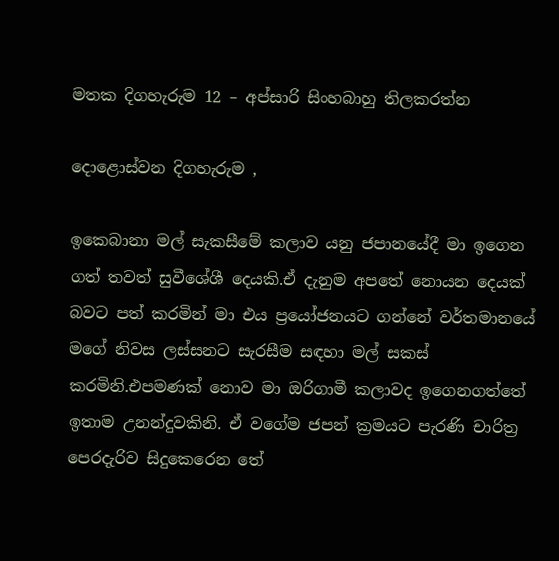මතක දිගහැරුම 12 – අප්සාරි සිංහබාහු තිලකරත්න

දොළොස්වන දිගහැරුම ,

ඉකෙබානා මල් සැකසීමේ කලාව යනු ජපානයේදී මා ඉගෙන ගත් තවත් සුවීශේශී දෙයකි.ඒ දැනුම අපතේ නොයන දෙයක් බවට පත් කරමින් මා එය ප්‍රයෝජනයට ගන්නේ වර්තමානයේ මගේ නිවස ලස්සනට සැරසීම සඳහා මල් සකස් කරමිනි.එපමණක් නොව මා ඔරිගාමී කලාවද ඉගෙනගත්තේ ඉතාම උනන්දුවකිනි. ඒ වගේම ජපන් ක්‍රමයට පැරණි චාරිත්‍ර පෙරදැරිව සිදුකෙරෙන තේ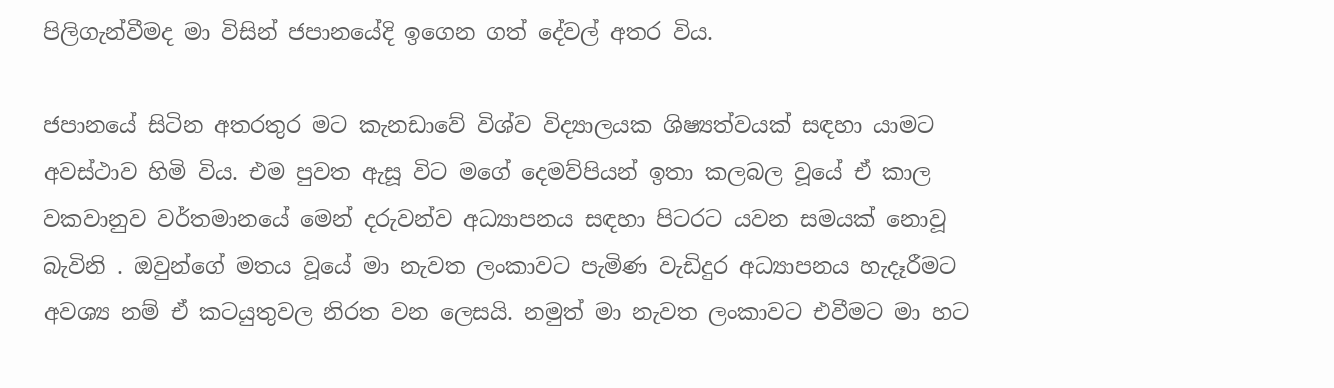පිලිගැන්වීමද මා විසින් ජපානයේදි ඉගෙන ගත් දේවල් අතර විය.

ජපානයේ සිටින අතරතුර මට කැනඩාවේ විශ්ව විද්‍යාලයක ශිෂ්‍යත්වයක් සඳහා යාමට අවස්ථාව හිමි විය. එම පුවත ඇසූ විට මගේ දෙමව්පියන් ඉතා කලබල වූයේ ඒ කාල වකවානුව වර්තමානයේ මෙන් දරුවන්ව අධ්‍යාපනය සඳහා පිටරට යවන සමයක් නොවූ බැවිනි . ඔවුන්ගේ මතය වූයේ මා නැවත ලංකාවට පැමිණ වැඩිදුර අධ්‍යාපනය හැදෑරීමට අවශ්‍ය නම් ඒ කටයුතුවල නිරත වන ලෙසයි. නමුත් මා නැවත ලංකාවට එවීමට මා හට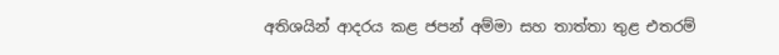අතිශයින් ආදරය කළ ජපන් අම්මා සහ තාත්තා තුළ එතරම්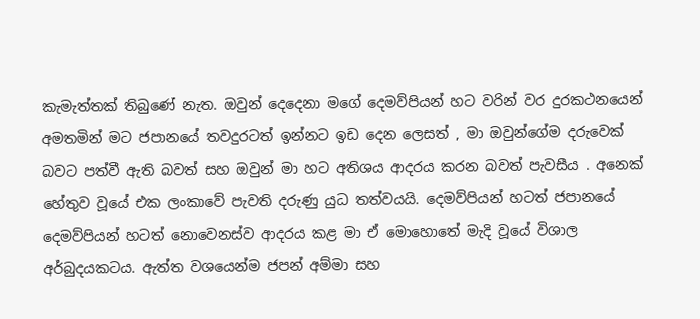කැමැත්තක් තිබුණේ නැත. ඔවුන් දෙදෙනා මගේ දෙමව්පියන් හට වරින් වර දුරකථනයෙන් අමතමින් මට ජපානයේ තවදුරටත් ඉන්නට ඉඩ දෙන ලෙසත් , මා ඔවුන්ගේම දරුවෙක් බවට පත්වී ඇති බවත් සහ ඔවුන් මා හට අතිශය ආදරය කරන බවත් පැවසීය . අනෙක් හේතුව වූයේ එක ලංකාවේ පැවති දරුණු යුධ තත්වයයි. දෙමව්පියන් හටත් ජපානයේ දෙමව්පියන් හටත් නොවෙනස්ව ආදරය කළ මා ඒ මොහොතේ මැදි වූයේ විශාල අර්බුදයකටය. ඇත්ත වශයෙන්ම ජපන් අම්මා සහ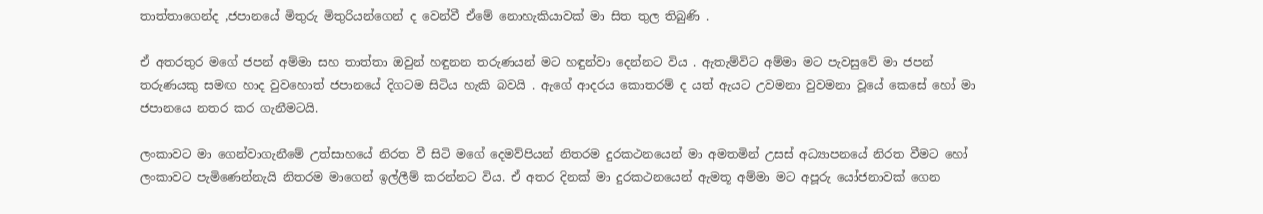තාත්තාගෙන්ද ,ජපානයේ මිතුරු මිතුරියන්ගෙන් ද වෙන්වී ඒමේ නොහැකියාවක් මා සිත තුල තිබුණි .

ඒ අතරතුර මගේ ජපන් අම්මා සහ තාත්තා ඔවුන් හඳුනන තරුණයන් මට හඳුන්වා දෙන්නට විය . ඇතැම්විට අම්මා මට පැවසුවේ මා ජපන් තරුණයකු සමඟ හාද වුවහොත් ජපානයේ දිගටම සිටිය හැකි බවයි . ඇගේ ආදරය කොතරම් ද යත් ඇයට උවමනා වුවමනා වූයේ කෙසේ හෝ මා ජපානයෙ නතර කර ගැනීමටයි.

ලංකාවට මා ගෙන්වාගැනීමේ උත්සාහයේ නිරත වී සිටි මගේ දෙමව්පියන් නිතරම දුරකථනයෙන් මා අමතමින් උසස් අධ්‍යාපනයේ නිරත වීමට හෝ ලංකාවට පැමිණෙන්නැයි නිතරම මාගෙන් ඉල්ලීම් කරන්නට විය. ඒ අතර දිනක් මා දුරකථනයෙන් ඇමතූ අම්මා මට අපූරු යෝජනාවක් ගෙන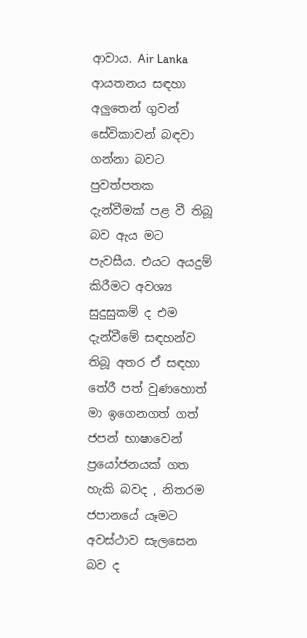ආවාය. Air Lanka ආයතනය සඳහා අලුතෙන් ගුවන් සේවිකාවන් බඳවා ගන්නා බවට පුවත්පතක දැන්වීමක් පළ වී තිබූ බව ඇය මට පැවසීය. එයට අයදුම් කිරීමට අවශ්‍ය සුදුසුකම් ද එම දැන්වීමේ සඳහන්ව තිබූ අතර ඒ සඳහා තේරී පත් වුණහොත් මා ඉගෙනගත් ගත් ජපන් භාෂාවෙන් ප්‍රයෝජනයක් ගත හැකි බවද , නිතරම ජපානයේ යෑමට අවස්ථාව සැලසෙන බව ද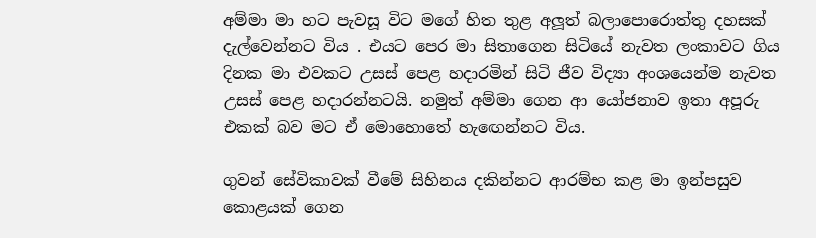අම්මා මා හට පැවසූ විට මගේ හිත තුළ අලූත් බලාපොරොත්තු දහසක් දැල්වෙන්නට විය . එයට පෙර මා සිතාගෙන සිටියේ නැවත ලංකාවට ගිය දිනක මා එවකට උසස් පෙළ හදාරමින් සිටි ජීව විද්‍යා අංශයෙන්ම නැවත උසස් පෙළ හදාරන්නටයි. නමුත් අම්මා ගෙන ආ යෝජනාව ඉතා අපූරු එකක් බව මට ඒ මොහොතේ හැඟෙන්නට විය.

ගුවන් සේවිකාවක් වීමේ සිහිනය දකින්නට ආරම්භ කළ මා ඉන්පසුව කොළයක් ගෙන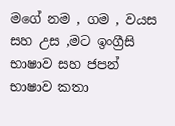මගේ නම , ගම , වයස සහ උස ,මට ඉංග්‍රීසි භාෂාව සහ ජපන් භාෂාව කතා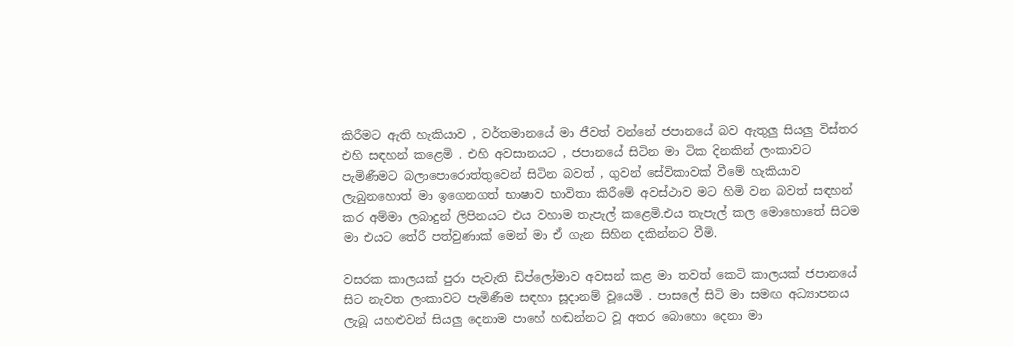කිරීමට ඇති හැකියාව , වර්තමානයේ මා ජීවත් වන්නේ ජපානයේ බව ඇතුලු සියලු විස්තර එහි සඳහන් කළෙමි . එහි අවසානයට , ජපානයේ සිටින මා ටික දිනකින් ලංකාවට පැමිණීමට බලාපොරොත්තුවෙන් සිටින බවත් , ගුවන් සේවිකාවක් වීමේ හැකියාව ලැබුනහොත් මා ඉගෙනගත් භාෂාව භාවිතා කිරීමේ අවස්ථාව මට හිමි වන බවත් සඳහන් කර අම්මා ලබාදුන් ලිපිනයට එය වහාම තැපැල් කළෙමි.එය තැපැල් කල මොහොතේ සිටම මා එයට තේරී පත්වුණාක් මෙන් මා ඒ ගැන සිහින දකින්නට වීමි.

වසරක කාලයක් පුරා පැවැති ඩිප්ලෝමාව අවසන් කළ මා තවත් කෙටි කාලයක් ජපානයේ සිට නැවත ලංකාවට පැමිණීම සඳහා සූදානම් වූයෙමි . පාසලේ සිටි මා සමඟ අධ්‍යාපනය ලැබූ යහළුවන් සියලු දෙනාම පාහේ හඬන්නට වූ අතර බොහො දෙනා මා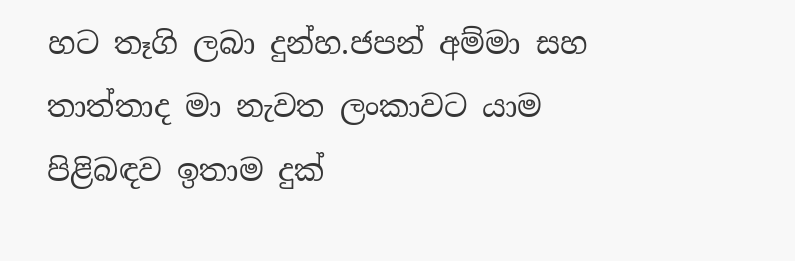හට තෑගි ලබා දුන්හ.ජපන් අම්මා සහ තාත්තාද මා නැවත ලංකාවට යාම පිළිබඳව ඉතාම දුක්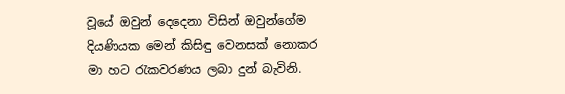වූයේ ඔවුන් දෙදෙනා විසින් ඔවුන්ගේම දියණියක මෙන් කිසිඳු වෙනසක් නොකර මා හට රැකවරණය ලබා දුන් බැවිනි.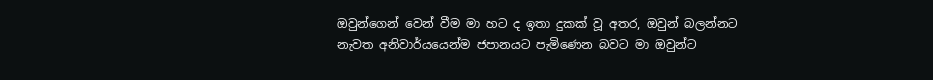ඔවුන්ගෙන් වෙන් වීම මා හට ද ඉතා දුකක් වූ අතර, ඔවුන් බලන්නට නැවත අනිවාර්යයෙන්ම ජපානයට පැමිණෙන බවට මා ඔවුන්ට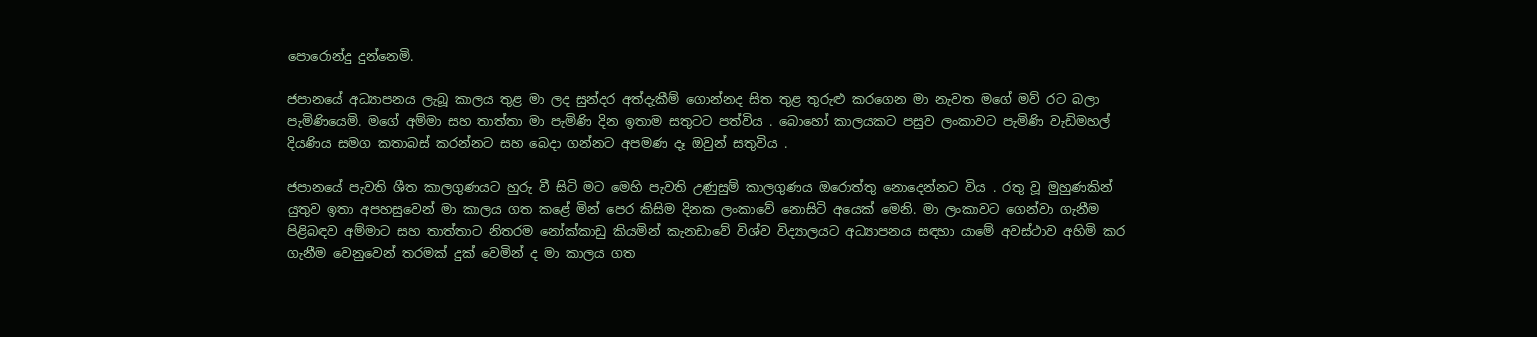පොරොන්දු දුන්නෙමි.

ජපානයේ අධ්‍යාපනය ලැබූ කාලය තුළ මා ලද සුන්දර අත්දැකීම් ගොන්නද සිත තුළ තුරුළු කරගෙන මා නැවත මගේ මව් රට බලා පැමිණියෙමි. මගේ අම්මා සහ තාත්තා මා පැමිණි දින ඉතාම සතුටට පත්විය . බොහෝ කාලයකට පසුව ලංකාවට පැමිණි වැඩිමහල් දියණිය සමග කතාබස් කරන්නට සහ බෙදා ගන්නට අපමණ දෑ ඔවුන් සතුවිය .

ජපානයේ පැවති ශීත කාලගුණයට හුරු වී සිටි මට මෙහි පැවති උණුසුම් කාලගුණය ඔරොත්තු නොදෙන්නට විය . රතු වූ මුහුණකින් යුතුව ඉතා අපහසුවෙන් මා කාලය ගත කළේ මින් පෙර කිසිම දිනක ලංකාවේ නොසිටි අයෙක් මෙනි. මා ලංකාවට ගෙන්වා ගැනීම පිළිබඳව අම්මාට සහ තාත්තාට නිතරම නෝක්කාඩු කියමින් කැනඩාවේ විශ්ව විද්‍යාලයට අධ්‍යාපනය සඳහා යාමේ අවස්ථාව අහිමි කර ගැනීම වෙනුවෙන් තරමක් දුක් වෙමින් ද මා කාලය ගත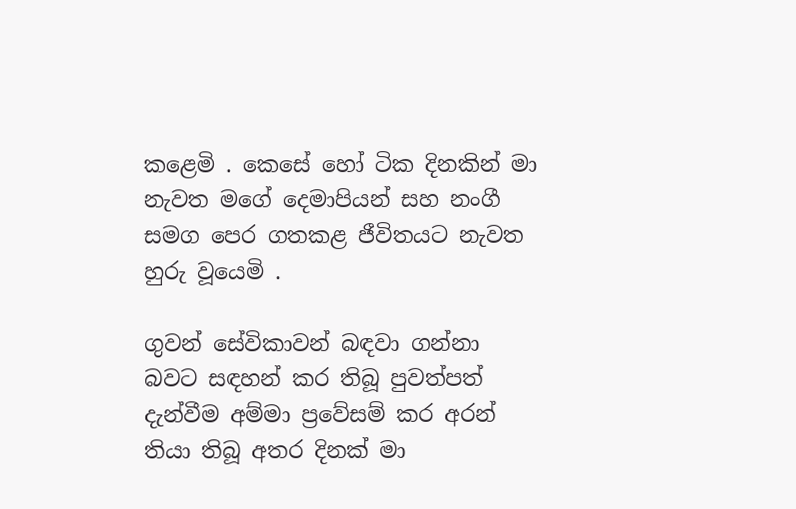කළෙමි . කෙසේ හෝ ටික දිනකින් මා නැවත මගේ දෙමාපියන් සහ නංගී සමග පෙර ගතකළ ජීවිතයට නැවත හුරු වූයෙමි .

ගුවන් සේවිකාවන් බඳවා ගන්නා බවට සඳහන් කර තිබූ පුවත්පත් දැන්වීම අම්මා ප්‍රවේසම් කර අරන් තියා තිබූ අතර දිනක් මා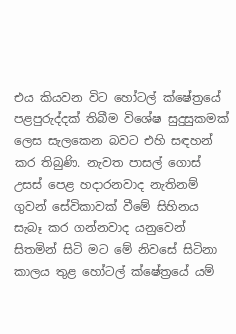එය කියවන විට හෝටල් ක්ෂේත්‍රයේ පළපුරුද්දක් තිබීම විශේෂ සුදුසුකමක් ලෙස සැලකෙන බවට එහි සඳහන් කර තිබුණි. නැවත පාසල් ගොස් උසස් පෙළ හදාරනවාද නැතිනම් ගුවන් සේවිකාවක් වීමේ සිහිනය සැබෑ කර ගන්නවාද යනුවෙන් සිතමින් සිටි මට මේ නිවසේ සිටිනා කාලය තුළ හෝටල් ක්ෂේත්‍රයේ යම්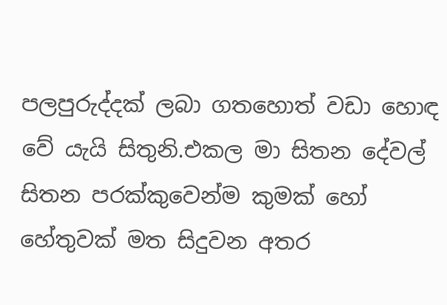පලපුරුද්දක් ලබා ගතහොත් වඩා හොඳ වේ යැයි සිතුනි.එකල මා සිතන දේවල් සිතන පරක්කුවෙන්ම කුමක් හෝ හේතුවක් මත සිදුවන අතර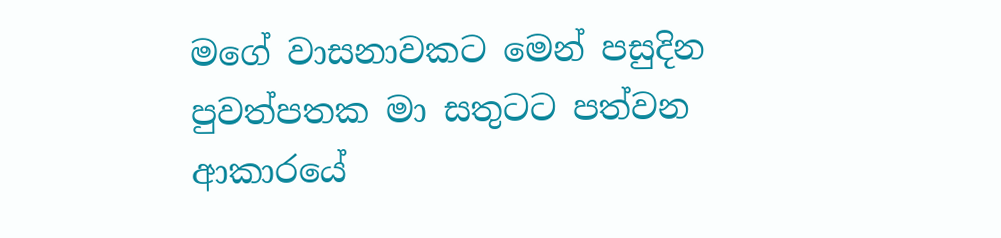මගේ වාසනාවකට මෙන් පසුදින පුවත්පතක මා සතුටට පත්වන ආකාරයේ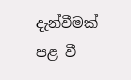දැන්වීමක් පළ වී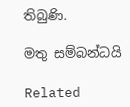තිබුණි.

මතු සම්බන්ධයි

Related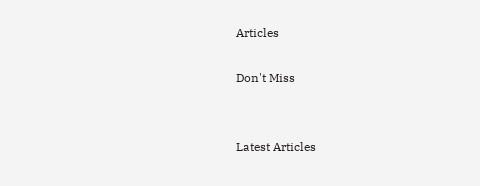Articles

Don't Miss


Latest Articles